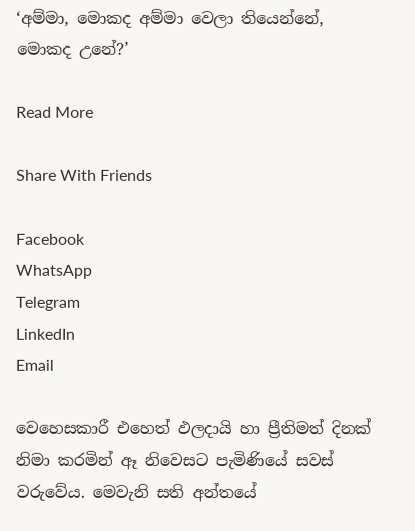‘අම්මා, මොකද අම්මා වෙලා තියෙන්නේ, මොකද උනේ?’

Read More

Share With Friends

Facebook
WhatsApp
Telegram
LinkedIn
Email

වෙහෙසකාරී එහෙත් ඵලදායි හා ප්‍රීතිමත් දිනක් නිමා කරමින් ඈ නිවෙසට පැමිණියේ සවස් වරුවේය. මෙවැනි සති අන්තයේ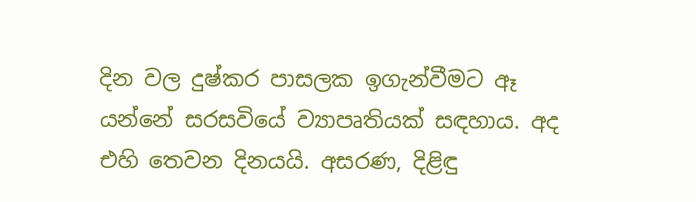දින වල දුෂ්කර පාසලක ඉගැන්වීමට ඈ යන්නේ සරසවියේ ව්‍යාපෘතියක් සඳහාය. අද එහි තෙවන දිනයයි. අසරණ, දිළිඳු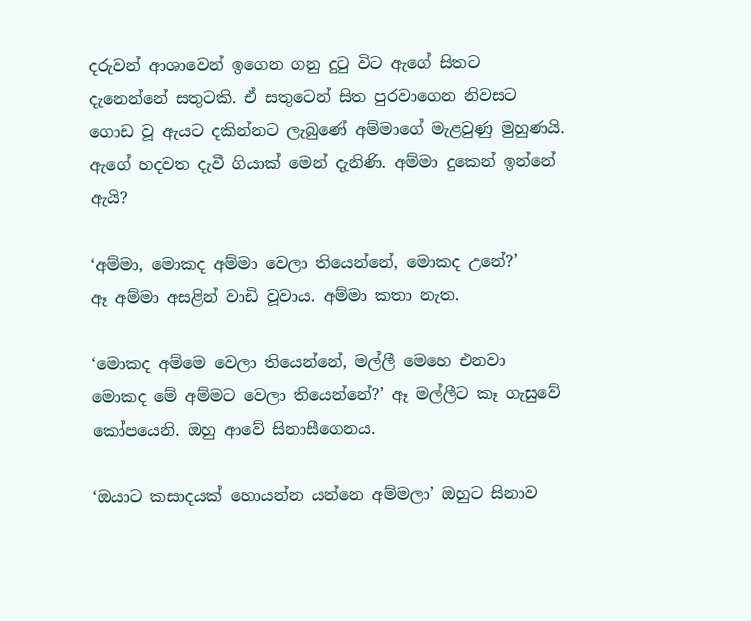දරුවන් ආශාවෙන් ඉගෙන ගනු දුටු විට ඇගේ සිතට දැනෙන්නේ සතුටකි. ඒ සතුටෙන් සිත පුරවාගෙන නිවසට ගොඩ වූ ඇයට දකින්නට ලැබුණේ අම්මාගේ මැළවුණු මුහුණයි. ඇගේ හදවත දැවී ගියාක් මෙන් දැනිණි. අම්මා දුකෙන් ඉන්නේ ඇයි?

‘අම්මා, මොකද අම්මා වෙලා තියෙන්නේ, මොකද උනේ?’
ඈ අම්මා අසළින් වාඩි වූවාය. අම්මා කතා නැත.

‘මොකද අම්මෙ වෙලා තියෙන්නේ, මල්ලී මෙහෙ එනවා මොකද මේ අම්මට වෙලා තියෙන්නේ?’ ඈ මල්ලීට කෑ ගැසුවේ කෝපයෙනි. ඔහු ආවේ සිනාසීගෙනය.

‘ඔයාට කසාදයක් හොයන්න යන්නෙ අම්මලා’ ඔහුට සිනාව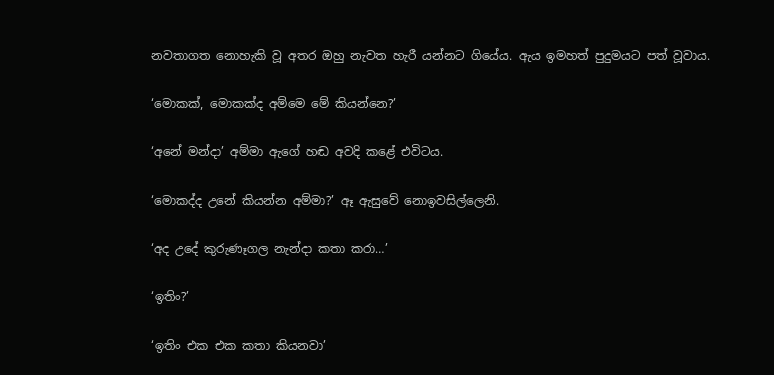නවතාගත නොහැකි වූ අතර ඔහු නැවත හැරී යන්නට ගියේය. ඇය ඉමහත් පුදුමයට පත් වූවාය.

‘මොකක්, මොකක්ද අම්මෙ මේ කියන්නෙ?’

‘අනේ මන්දා’ අම්මා ඇගේ හඬ අවදි කළේ එවිටය.

‘මොකද්ද උනේ කියන්න අම්මා?’ ඈ ඇසුවේ නොඉවසිල්ලෙනි.

‘අද උදේ කුරුණෑගල නැන්දා කතා කරා…’

‘ඉතිං?’

‘ඉතිං එක එක කතා කියනවා’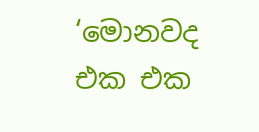‘මොනවද එක එක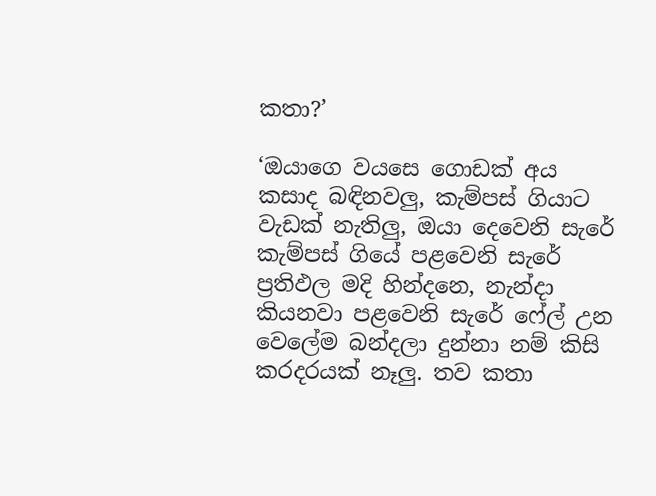කතා?’

‘ඔයාගෙ වයසෙ ගොඩක් අය කසාද බඳිනවලු, කැම්පස් ගියාට වැඩක් නැතිලු, ඔයා දෙවෙනි සැරේ කැම්පස් ගියේ පළවෙනි සැරේ ප්‍රතිඵල මදි හින්දනෙ, නැන්දා කියනවා පළවෙනි සැරේ ෆේල් උන වෙලේම බන්දලා දුන්නා නම් කිසි කරදරයක් නෑලු. තව කතා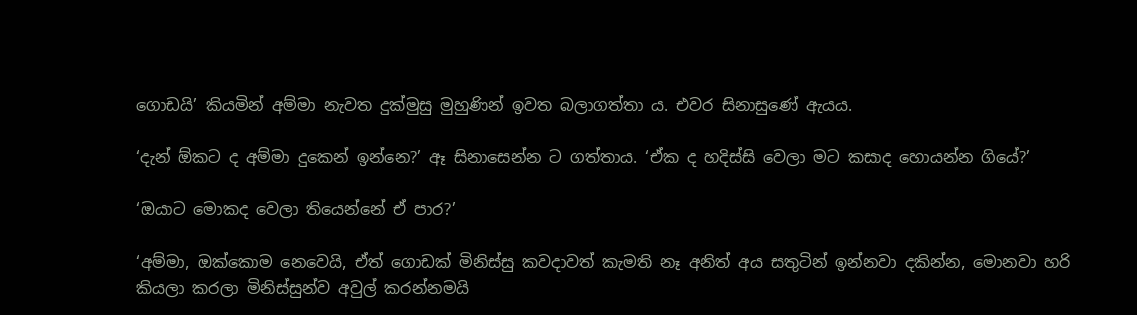ගොඩයි’ කියමින් අම්මා නැවත දුක්මුසු මුහුණින් ඉවත බලාගත්තා ය. එවර සිනාසුණේ ඇයය.

‘දැන් ඕකට ද අම්මා දුකෙන් ඉන්නෙ?’ ඈ සිනාසෙන්න ට ගත්තාය. ‘ඒක ද හදිස්සි වෙලා මට කසාද හොයන්න ගියේ?’

‘ඔයාට මොකද වෙලා තියෙන්නේ ඒ පාර?’

‘අම්මා, ඔක්කොම නෙවෙයි, ඒත් ගොඩක් මිනිස්සු කවදාවත් කැමති නෑ අනිත් අය සතුටින් ඉන්නවා දකින්න, මොනවා හරි කියලා කරලා මිනිස්සුන්ව අවුල් කරන්නමයි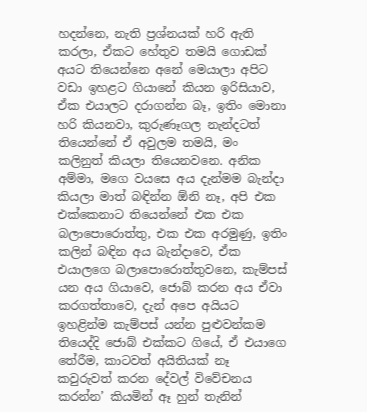හදන්නෙ, නැති ප්‍රශ්නයක් හරි ඇති කරලා, ඒකට හේතුව තමයි ගොඩක් අයට තියෙන්නෙ අනේ මෙයාලා අපිට වඩා ඉහළට ගියානේ කියන ඉරිසියාව, ඒක එයාලට දරාගන්න බෑ, ඉතිං මොනා හරි කියනවා, කුරුණෑගල නැන්දටත් තියෙන්නේ ඒ අවුලම තමයි, මං කලිනුත් කියලා තියෙනවනෙ. අනික අම්මා, මගෙ වයසෙ අය දැන්මම බැන්දා කියලා මාත් බඳින්න ඕනි නෑ, අපි එක එක්කෙනාට තියෙන්නේ එක එක බලාපොරොත්තු, එක එක අරමුණු, ඉතිං කලින් බඳින අය බැන්දාවෙ, ඒක එයාලගෙ බලාපොරොත්තුවනෙ, කැම්පස් යන අය ගියාවෙ, ජොබ් කරන අය ඒවා කරගත්තාවෙ, දැන් අපෙ අයියට ඉහළින්ම කැම්පස් යන්න පුළුවන්කම තියෙද්දි ජොබ් එක්කට ගියේ, ඒ එයාගෙ තේරීම, කාටවත් අයිතියක් නෑ කවුරුවත් කරන දේවල් විවේචනය කරන්න’ කියමින් ඈ හුන් තැනින්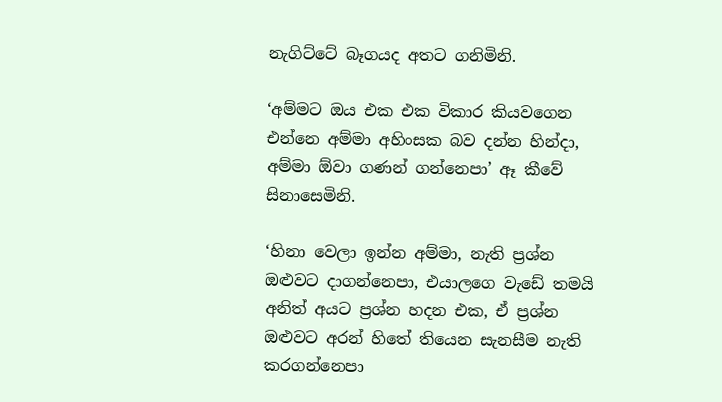නැගිට්ටේ බෑගයද අතට ගනිමිනි.

‘අම්මට ඔය එක එක විකාර කියවගෙන එන්නෙ අම්මා අහිංසක බව දන්න හින්දා, අම්මා ඕවා ගණන් ගන්නෙපා’ ඈ කීවේ සිනාසෙමිනි.

‘හිනා වෙලා ඉන්න අම්මා, නැති ප්‍රශ්න ඔළුවට දාගන්නෙපා, එයාලගෙ වැඩේ තමයි අනිත් අයට ප්‍රශ්න හදන එක, ඒ ප්‍රශ්න ඔළුවට අරන් හිතේ තියෙන සැනසීම නැති කරගන්නෙපා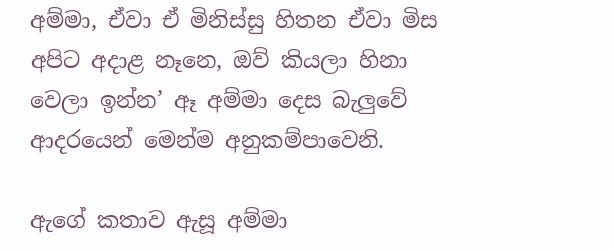අම්මා, ඒවා ඒ මිනිස්සු හිතන ඒවා මිස අපිට අදාළ නෑනෙ, ඔව් කියලා හිනා වෙලා ඉන්න’ ඈ අම්මා දෙස බැලුවේ ආදරයෙන් මෙන්ම අනුකම්පාවෙනි.

ඇගේ කතාව ඇසූ අම්මා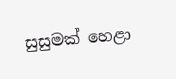සුසුමක් හෙළා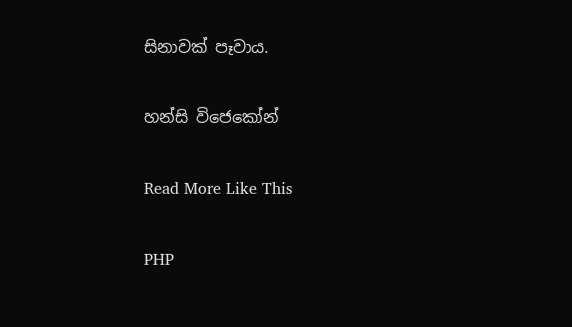සිනාවක් පෑවාය.

හන්සි විජෙකෝන්

Read More Like This

PHP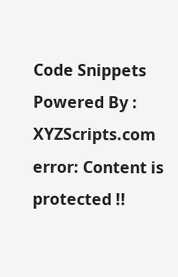Code Snippets Powered By : XYZScripts.com
error: Content is protected !!